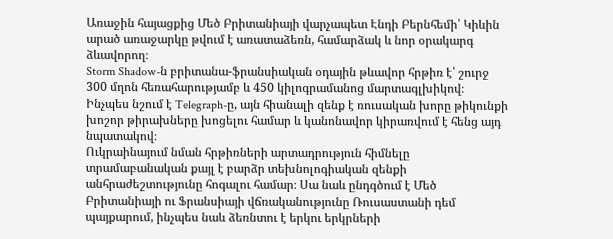Առաջին հայացքից Մեծ Բրիտանիայի վարչապետ Էնդի Բերնհեմի՝ Կիևին արած առաջարկը թվում է առատաձեռն, համարձակ և նոր օրակարգ ձևավորող։
Storm Shadow-ն բրիտանա-ֆրանսիական օդային թևավոր հրթիռ է՝ շուրջ 300 մղոն հեռահարությամբ և 450 կիլոգրամանոց մարտագլխիկով։ Ինչպես նշում է Telegraph-ը, այն հիանալի զենք է ռուսական խորը թիկունքի խոշոր թիրախները խոցելու համար և կանոնավոր կիրառվում է հենց այդ նպատակով։
Ուկրաինայում նման հրթիռների արտադրություն հիմնելը տրամաբանական քայլ է բարձր տեխնոլոգիական զենքի անհրաժեշտությունը հոգալու համար։ Սա նաև ընդգծում է Մեծ Բրիտանիայի ու Ֆրանսիայի վճռականությունը Ռուսաստանի դեմ պայքարում, ինչպես նաև ձեռնտու է երկու երկրների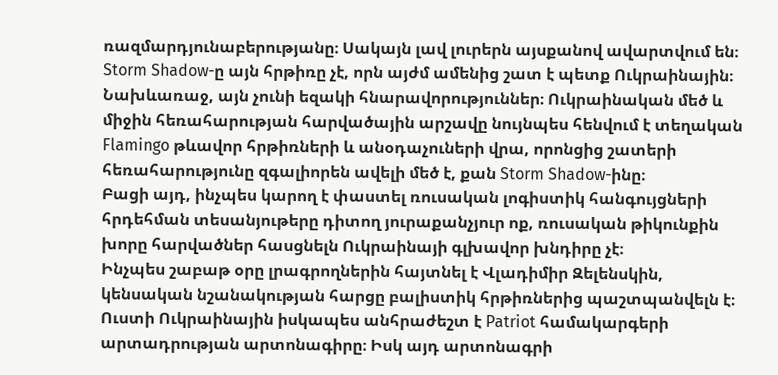ռազմարդյունաբերությանը։ Սակայն լավ լուրերն այսքանով ավարտվում են։
Storm Shadow-ը այն հրթիռը չէ, որն այժմ ամենից շատ է պետք Ուկրաինային։
Նախևառաջ, այն չունի եզակի հնարավորություններ։ Ուկրաինական մեծ և միջին հեռահարության հարվածային արշավը նույնպես հենվում է տեղական Flamingo թևավոր հրթիռների և անօդաչուների վրա, որոնցից շատերի հեռահարությունը զգալիորեն ավելի մեծ է, քան Storm Shadow-ինը։
Բացի այդ, ինչպես կարող է փաստել ռուսական լոգիստիկ հանգույցների հրդեհման տեսանյութերը դիտող յուրաքանչյուր ոք, ռուսական թիկունքին խորը հարվածներ հասցնելն Ուկրաինայի գլխավոր խնդիրը չէ։
Ինչպես շաբաթ օրը լրագրողներին հայտնել է Վլադիմիր Զելենսկին, կենսական նշանակության հարցը բալիստիկ հրթիռներից պաշտպանվելն է։
Ուստի Ուկրաինային իսկապես անհրաժեշտ է Patriot համակարգերի արտադրության արտոնագիրը։ Իսկ այդ արտոնագրի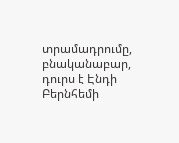տրամադրումը, բնականաբար, դուրս է Էնդի Բերնհեմի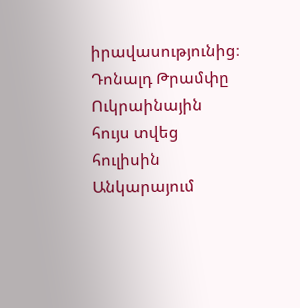իրավասությունից։
Դոնալդ Թրամփը Ուկրաինային հույս տվեց հուլիսին Անկարայում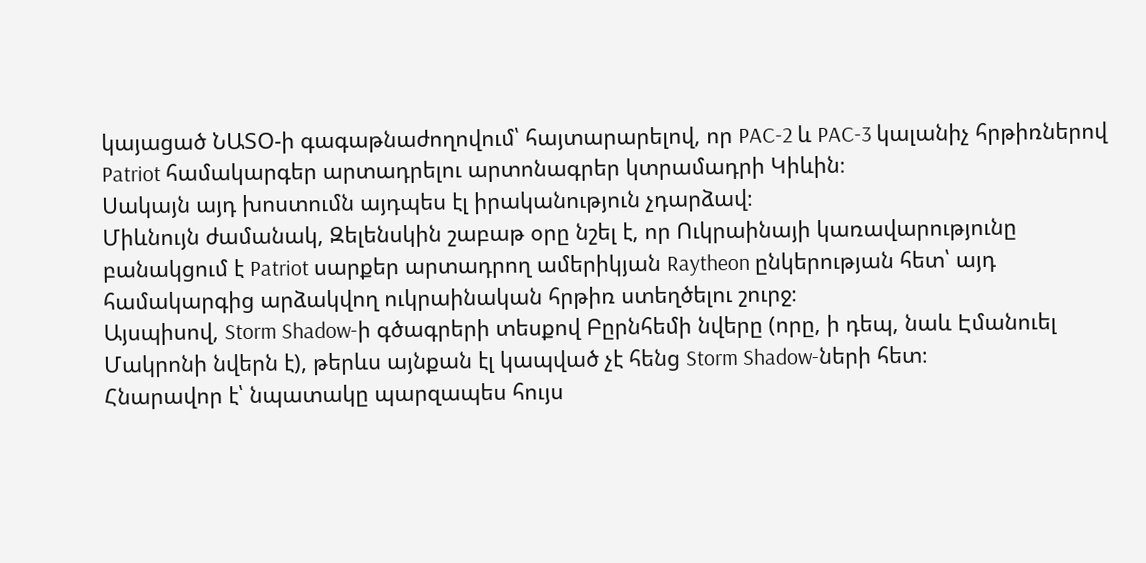կայացած ՆԱՏՕ-ի գագաթնաժողովում՝ հայտարարելով, որ PAC-2 և PAC-3 կալանիչ հրթիռներով Patriot համակարգեր արտադրելու արտոնագրեր կտրամադրի Կիևին։
Սակայն այդ խոստումն այդպես էլ իրականություն չդարձավ։
Միևնույն ժամանակ, Զելենսկին շաբաթ օրը նշել է, որ Ուկրաինայի կառավարությունը բանակցում է Patriot սարքեր արտադրող ամերիկյան Raytheon ընկերության հետ՝ այդ համակարգից արձակվող ուկրաինական հրթիռ ստեղծելու շուրջ։
Այսպիսով, Storm Shadow-ի գծագրերի տեսքով Բըրնհեմի նվերը (որը, ի դեպ, նաև Էմանուել Մակրոնի նվերն է), թերևս այնքան էլ կապված չէ հենց Storm Shadow-ների հետ։
Հնարավոր է՝ նպատակը պարզապես հույս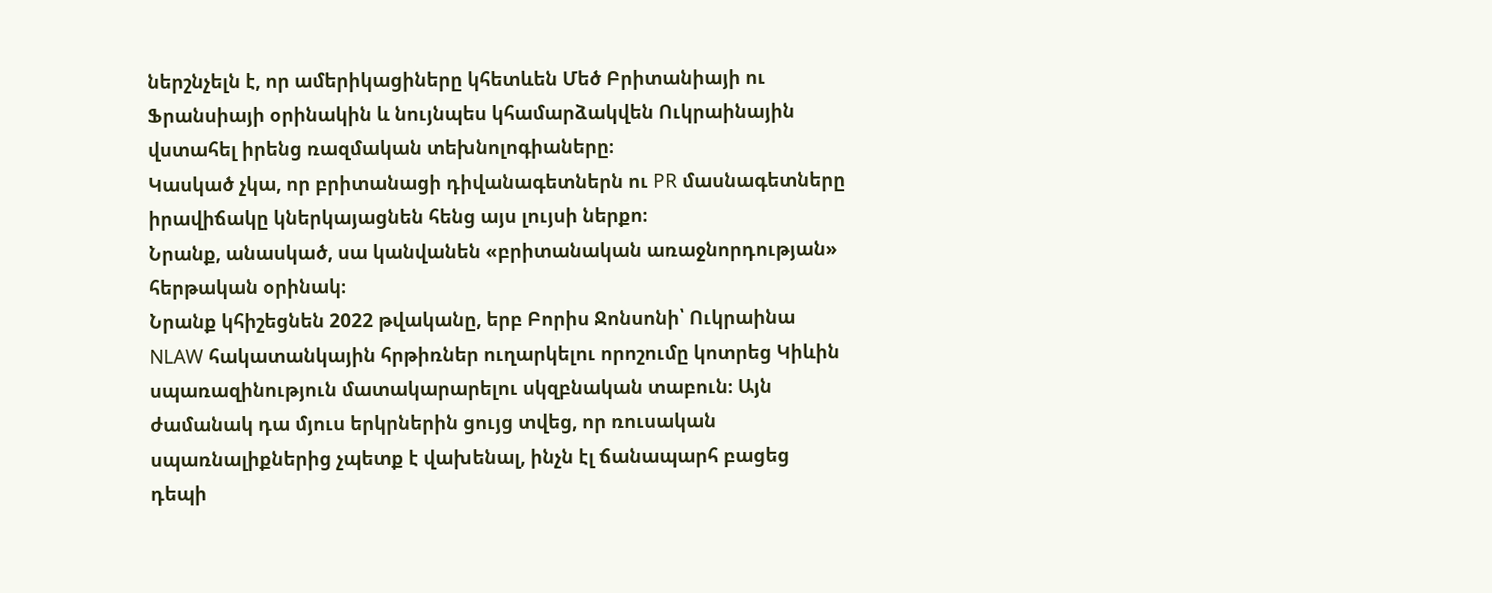ներշնչելն է, որ ամերիկացիները կհետևեն Մեծ Բրիտանիայի ու Ֆրանսիայի օրինակին և նույնպես կհամարձակվեն Ուկրաինային վստահել իրենց ռազմական տեխնոլոգիաները։
Կասկած չկա, որ բրիտանացի դիվանագետներն ու PR մասնագետները իրավիճակը կներկայացնեն հենց այս լույսի ներքո։
Նրանք, անասկած, սա կանվանեն «բրիտանական առաջնորդության» հերթական օրինակ։
Նրանք կհիշեցնեն 2022 թվականը, երբ Բորիս Ջոնսոնի՝ Ուկրաինա NLAW հակատանկային հրթիռներ ուղարկելու որոշումը կոտրեց Կիևին սպառազինություն մատակարարելու սկզբնական տաբուն։ Այն ժամանակ դա մյուս երկրներին ցույց տվեց, որ ռուսական սպառնալիքներից չպետք է վախենալ, ինչն էլ ճանապարհ բացեց դեպի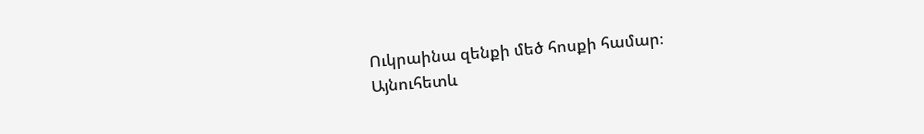Ուկրաինա զենքի մեծ հոսքի համար։
Այնուհետև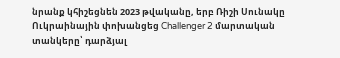նրանք կհիշեցնեն 2023 թվականը, երբ Ռիշի Սունակը Ուկրաինային փոխանցեց Challenger 2 մարտական տանկերը՝ դարձյալ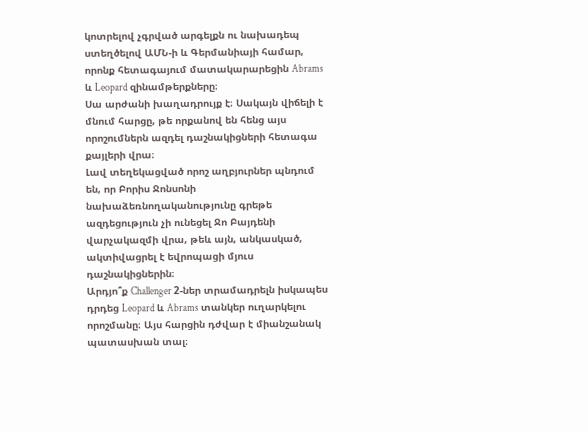կոտրելով չգրված արգելքն ու նախադեպ ստեղծելով ԱՄՆ-ի և Գերմանիայի համար, որոնք հետագայում մատակարարեցին Abrams և Leopard զինամթերքները։
Սա արժանի խաղադրույք է։ Սակայն վիճելի է մնում հարցը, թե որքանով են հենց այս որոշումներն ազդել դաշնակիցների հետագա քայլերի վրա։
Լավ տեղեկացված որոշ աղբյուրներ պնդում են, որ Բորիս Ջոնսոնի նախաձեռնողականությունը գրեթե ազդեցություն չի ունեցել Ջո Բայդենի վարչակազմի վրա, թեև այն, անկասկած, ակտիվացրել է եվրոպացի մյուս դաշնակիցներին։
Արդյո՞ք Challenger 2-ներ տրամադրելն իսկապես դրդեց Leopard և Abrams տանկեր ուղարկելու որոշմանը։ Այս հարցին դժվար է միանշանակ պատասխան տալ։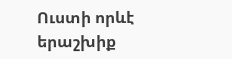Ուստի որևէ երաշխիք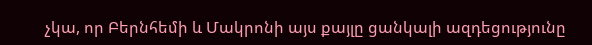չկա, որ Բերնհեմի և Մակրոնի այս քայլը ցանկալի ազդեցությունը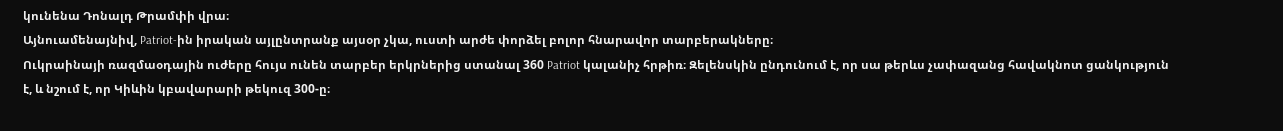կունենա Դոնալդ Թրամփի վրա։
Այնուամենայնիվ, Patriot-ին իրական այլընտրանք այսօր չկա, ուստի արժե փորձել բոլոր հնարավոր տարբերակները։
Ուկրաինայի ռազմաօդային ուժերը հույս ունեն տարբեր երկրներից ստանալ 360 Patriot կալանիչ հրթիռ։ Զելենսկին ընդունում է, որ սա թերևս չափազանց հավակնոտ ցանկություն է, և նշում է, որ Կիևին կբավարարի թեկուզ 300-ը։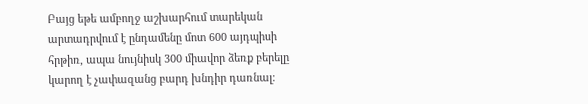Բայց եթե ամբողջ աշխարհում տարեկան արտադրվում է ընդամենը մոտ 600 այդպիսի հրթիռ, ապա նույնիսկ 300 միավոր ձեռք բերելը կարող է չափազանց բարդ խնդիր դառնալ։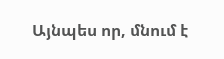Այնպես որ, մնում է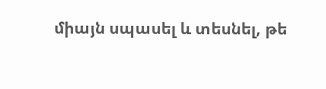միայն սպասել և տեսնել, թե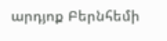արդյոք Բերնհեմի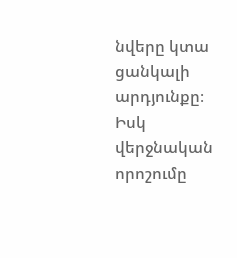նվերը կտա ցանկալի արդյունքը։
Իսկ վերջնական որոշումը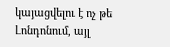կայացվելու է ոչ թե Լոնդոնում, այլ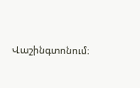Վաշինգտոնում։